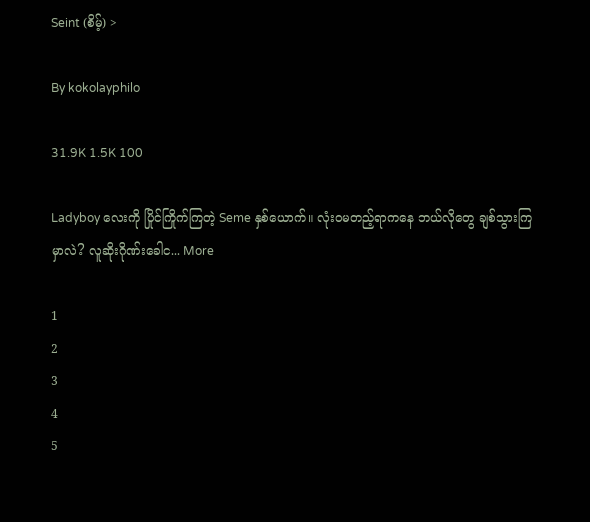Seint (စိမ့်) >

By kokolayphilo

31.9K 1.5K 100

Ladyboy လေးကို ပြိုင်ကြိုက်ကြတဲ့ Seme နှစ်ယောက်။ လုံးဝမတည့်ရာကနေ ဘယ်လိုတွေ ချစ်သွားကြမှာလဲ? လူဆိုးဂိုဏ်းခေါင... More

1
2
3
4
5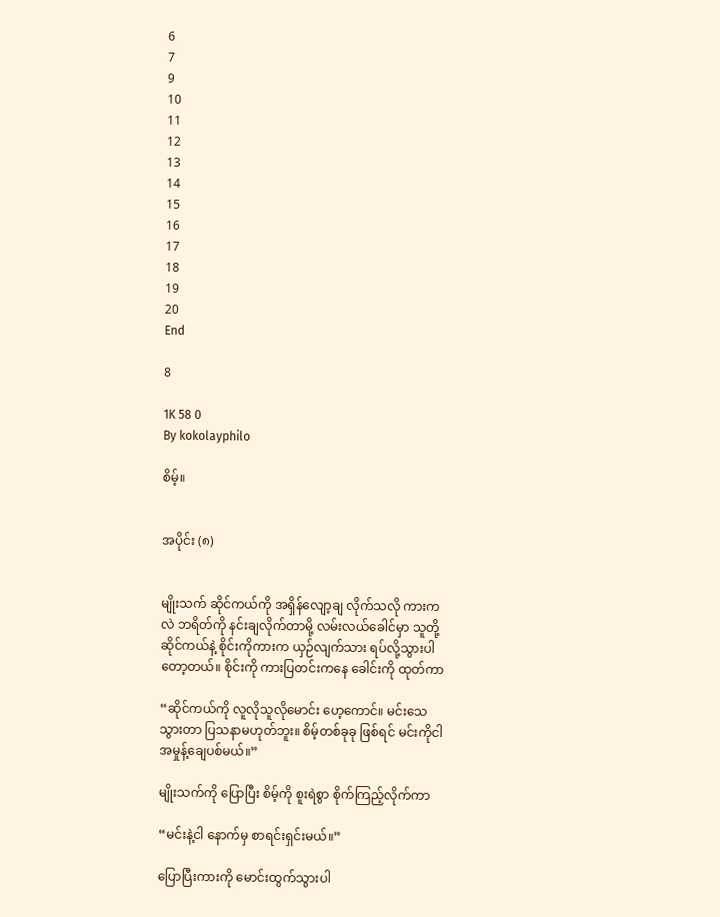6
7
9
10
11
12
13
14
15
16
17
18
19
20
End

8

1K 58 0
By kokolayphilo

စိမ့်။


အပိုင်း (၈)


မျိုးသက် ဆိုင်ကယ်ကို အရှိန်လျော့ချ လိုက်သလို ကားကလဲ ဘရိတ်ကို နင်းချလိုက်တာမို့ လမ်းလယ်ခေါင်မှာ သူတို့ ဆိုင်ကယ်နဲ့ စိုင်းကိုကားက ယှဉ်လျက်သား ရပ်လို့သွားပါတော့တယ်။ စိုင်းကို ကားပြတင်းကနေ ခေါင်းကို ထုတ်ကာ

“ဆိုင်ကယ်ကို လူလိုသူလိုမောင်း ဟေ့ကောင်။ မင်းသေ သွားတာ ပြသနာမဟုတ်ဘူး။ စိမ့်တစ်ခုခု ဖြစ်ရင် မင်းကိုငါ အမှုန့်ချေပစ်မယ်။”

မျိုးသက်ကို ပြောပြီး စိမ့်ကို စူးရဲစွာ စိုက်ကြည့်လိုက်ကာ

“မင်းနဲ့ငါ နောက်မှ စာရင်းရှင်းမယ်။”

ပြောပြီးကားကို မောင်းထွက်သွားပါ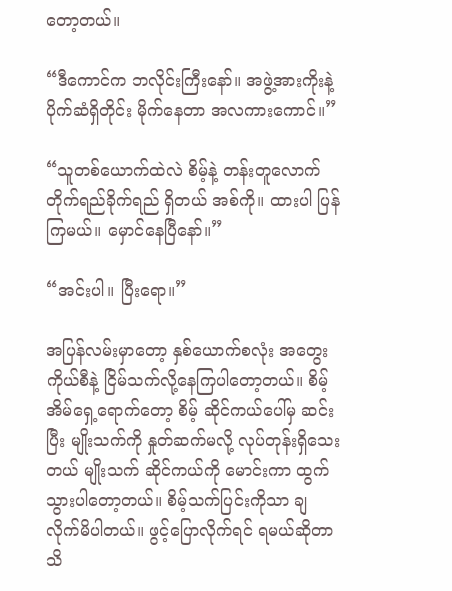တော့တယ်။

“ဒီကောင်က ဘလိုင်းကြီးနော်။ အဖွဲ့အားကိုးနဲ့ ပိုက်ဆံရှိတိုင်း မိုက်နေတာ အလကားကောင်။”

“သူတစ်ယောက်ထဲလဲ စိမ့်နဲ့ တန်းတူလောက် တိုက်ရည်ခိုက်ရည် ရှိတယ် အစ်ကို။ ထားပါ ပြန်ကြမယ်။ မှောင်နေပြီနော်။”

“အင်းပါ။ ပြီးရော။”

အပြန်လမ်းမှာတော့ နှစ်ယောက်စလုံး အတွေးကိုယ်စီနဲ့ ငြိမ်သက်လို့နေကြပါတော့တယ်။ စိမ့်အိမ်ရှေ့ရောက်တော့ စိမ့် ဆိုင်ကယ်ပေါ်မှ ဆင်းပြီး မျိုးသက်ကို နှုတ်ဆက်မလို့ လုပ်တုန်းရှိသေးတယ် မျိုးသက် ဆိုင်ကယ်ကို မောင်းကာ ထွက်သွားပါတော့တယ်။ စိမ့်သက်ပြင်းကိုသာ ချလိုက်မိပါတယ်။ ဖွင့်ပြောလိုက်ရင် ရမယ်ဆိုတာ သိ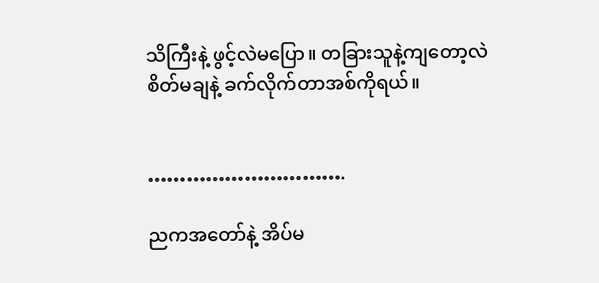သိကြီးနဲ့ ဖွင့်လဲမပြော။ တခြားသူနဲ့ကျတော့လဲ စိတ်မချနဲ့ ခက်လိုက်တာအစ်ကိုရယ်။


………………………….

ညကအတော်နဲ့ အိပ်မ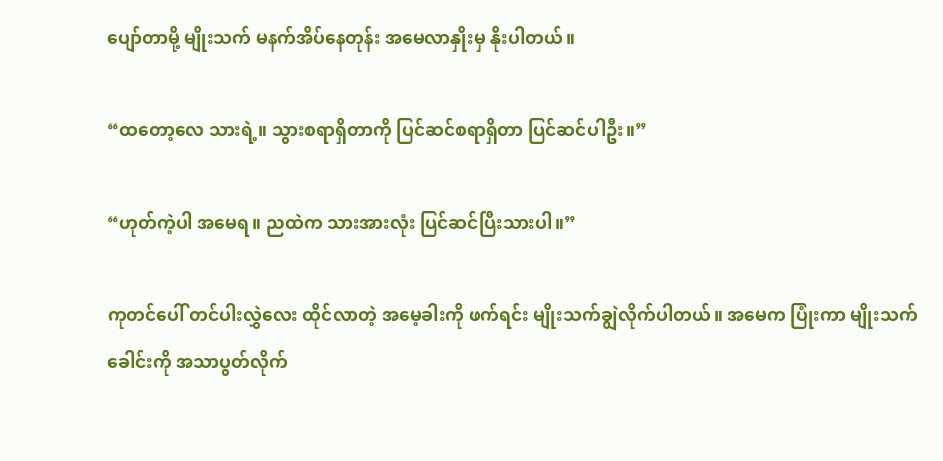ပျော်တာမို့ မျိုးသက် မနက်အိပ်နေတုန်း အမေလာနှိုးမှ နိုးပါတယ်။

“ထတော့လေ သားရဲ့။ သွားစရာရှိတာကို ပြင်ဆင်စရာရှိတာ ပြင်ဆင်ပါဦး။”

“ဟုတ်ကဲ့ပါ အမေရ။ ညထဲက သားအားလုံး ပြင်ဆင်ပြီးသားပါ။”

ကုတင်ပေါ် တင်ပါးလွှဲလေး ထိုင်လာတဲ့ အမေ့ခါးကို ဖက်ရင်း မျိုးသက်ချွဲလိုက်ပါတယ်။ အမေက ပြုံးကာ မျိုးသက်ခေါင်းကို အသာပွတ်လိုက်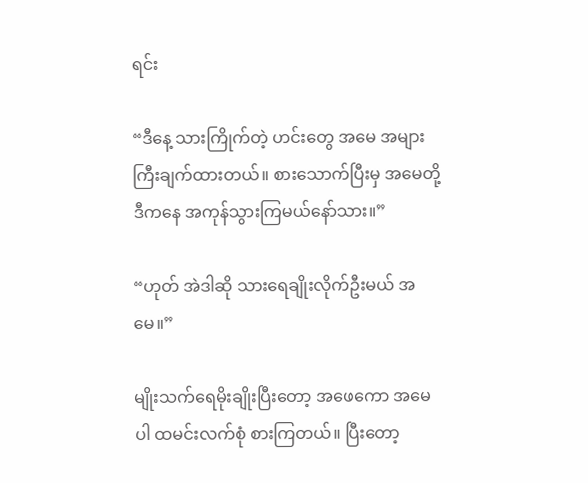ရင်း

“ဒီနေ့ သားကြိုက်တဲ့ ဟင်းတွေ အမေ အများကြီးချက်ထားတယ်။ စားသောက်ပြီးမှ အမေတို့ ဒီကနေ အကုန်သွားကြမယ်နော်သား။”

“ဟုတ် အဲဒါဆို သားရေချိုးလိုက်ဦးမယ် အမေ။”

မျိုးသက်ရေမိုးချိုးပြီးတော့ အဖေကော အမေပါ ထမင်းလက်စုံ စားကြတယ်။ ပြီးတော့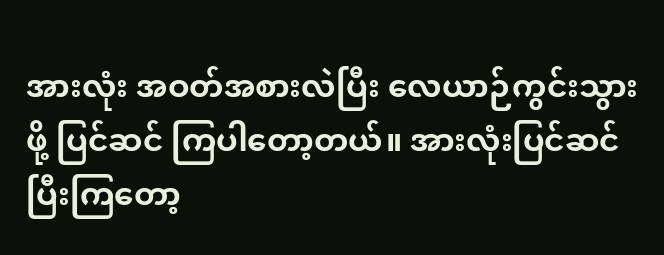အားလုံး အဝတ်အစားလဲပြီး လေယာဉ်ကွင်းသွားဖို့ ပြင်ဆင် ကြပါတော့တယ်။ အားလုံးပြင်ဆင်ပြီးကြတော့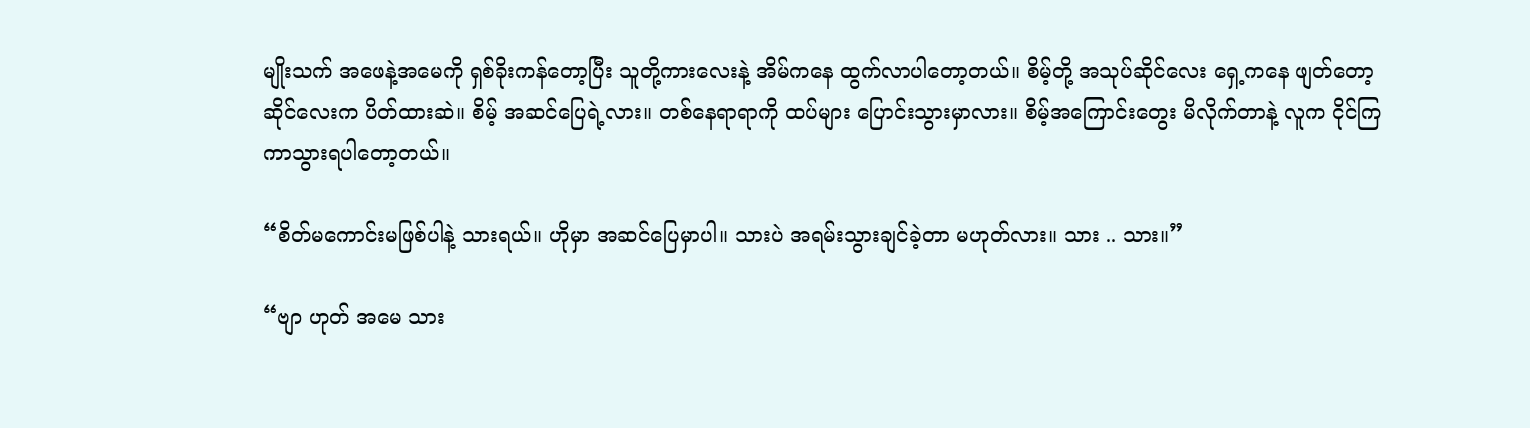မျိုးသက် အဖေနဲ့အမေကို ရှစ်ခိုးကန်တော့ပြီး သူတို့ကားလေးနဲ့ အိမ်ကနေ ထွက်လာပါတော့တယ်။ စိမ့်တို့ အသုပ်ဆိုင်လေး ရှေ့ကနေ ဖျတ်တော့ ဆိုင်လေးက ပိတ်ထားဆဲ။ စိမ့် အဆင်ပြေရဲ့လား။ တစ်နေရာရာကို ထပ်များ ပြောင်းသွားမှာလား။ စိမ့်အကြောင်းတွေး မိလိုက်တာနဲ့ လူက ငိုင်ကြကာသွားရပါတော့တယ်။

“စိတ်မကောင်းမဖြစ်ပါနဲ့ သားရယ်။ ဟိုမှာ အဆင်ပြေမှာပါ။ သားပဲ အရမ်းသွားချင်ခဲ့တာ မဟုတ်လား။ သား .. သား။”

“ဗျာ ဟုတ် အမေ သား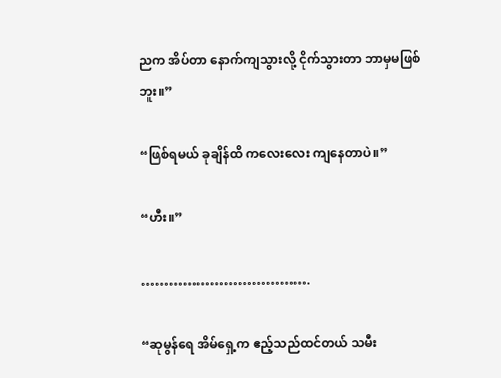ညက အိပ်တာ နောက်ကျသွားလို့ ငိုက်သွားတာ ဘာမှမဖြစ်ဘူး။”

“ဖြစ်ရမယ် ခုချိန်ထိ ကလေးလေး ကျနေတာပဲ။”

“ဟီး။”

……………………………….

“ဆုမွန်ရေ အိမ်ရှေ့က ဧည့်သည်ထင်တယ် သမီး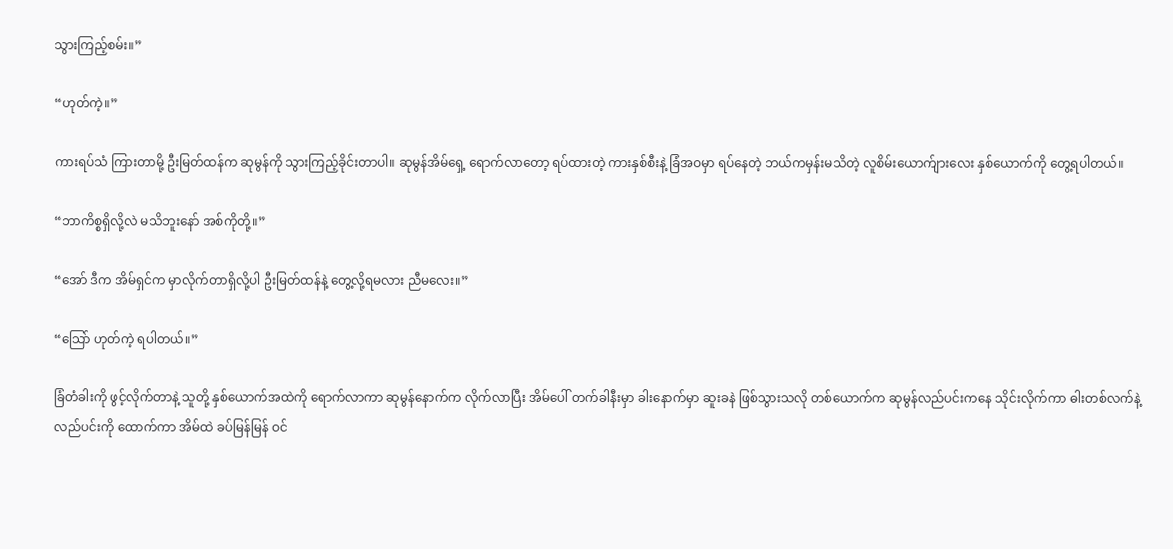သွားကြည့်စမ်း။”

“ဟုတ်ကဲ့။”

ကားရပ်သံ ကြားတာမို့ ဦးမြတ်ထန်က ဆုမွန်ကို သွားကြည့်ခိုင်းတာပါ။ ဆုမွန်အိမ်ရှေ့ ရောက်လာတော့ ရပ်ထားတဲ့ ကားနှစ်စီးနဲ့ ခြံအဝမှာ ရပ်နေတဲ့ ဘယ်ကမှန်းမသိတဲ့ လူစိမ်းယောက်ျားလေး နှစ်ယောက်ကို တွေ့ရပါတယ်။

“ဘာကိစ္စရှိလို့လဲ မသိဘူးနော် အစ်ကိုတို့။”

“အော် ဒီက အိမ်ရှင်က မှာလိုက်တာရှိလို့ပါ ဦးမြတ်ထန်နဲ့ တွေ့လို့ရမလား ညီမလေး။”

“သြော် ဟုတ်ကဲ့ ရပါတယ်။”

ခြံတံခါးကို ဖွင့်လိုက်တာနဲ့ သူတို့ နှစ်ယောက်အထဲကို ရောက်လာကာ ဆုမွန်နောက်က လိုက်လာပြီး အိမ်ပေါ် တက်ခါနီးမှာ ခါးနောက်မှာ ဆူးခနဲ ဖြစ်သွားသလို တစ်ယောက်က ဆုမွန်လည်ပင်းကနေ သိုင်းလိုက်ကာ ဓါးတစ်လက်နဲ့ လည်ပင်းကို ထောက်ကာ အိမ်ထဲ ခပ်မြန်မြန် ဝင်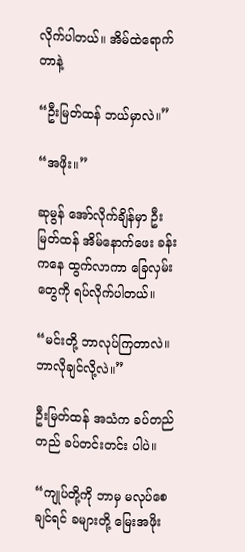လိုက်ပါတယ်။ အိမ်ထဲရောက်တာနဲ့

“ဦးမြတ်ထန် ဘယ်မှာလဲ။”

“အဖိုး။”

ဆုမွန် အော်လိုက်ချိန်မှာ ဦးမြတ်ထန် အိမ်နောက်ဖေး ခန်းကနေ ထွက်လာကာ ခြေလှမ်းတွေကို ရပ်လိုက်ပါတယ်။

“မင်းတို့ ဘာလုပ်ကြတာလဲ။ ဘာလိုချင်လို့လဲ။”

ဦးမြတ်ထန် အသံက ခပ်တည်တည် ခပ်တင်းတင်း ပါပဲ။

“ကျုပ်တို့ကို ဘာမှ မလုပ်စေချင်ရင် ခများတို့ မြေးအဖိုး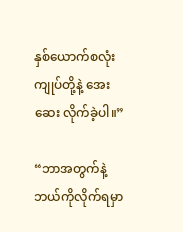နှစ်ယောက်စလုံး ကျုပ်တို့နဲ့ အေးဆေး လိုက်ခဲ့ပါ။”

“ဘာအတွက်နဲ့ ဘယ်ကိုလိုက်ရမှာ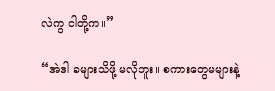လဲကွ ငါတို့က။”

“အဲဒါ ခများသိဖို့ မလိုဘူး။ စကားတွေမများနဲ့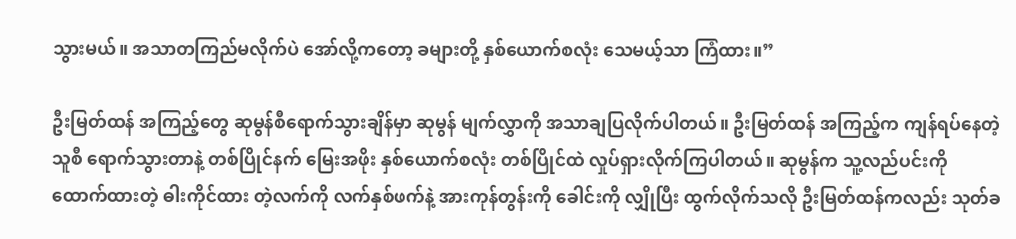သွားမယ်။ အသာတကြည်မလိုက်ပဲ အော်လို့ကတော့ ခများတို့ နှစ်ယောက်စလုံး သေမယ့်သာ ကြံထား။”

ဦးမြတ်ထန် အကြည့်တွေ ဆုမွန်စီရောက်သွားချိန်မှာ ဆုမွန် မျက်လွှာကို အသာချပြလိုက်ပါတယ်။ ဦးမြတ်ထန် အကြည့်က ကျန်ရပ်နေတဲ့ သူစီ ရောက်သွားတာနဲ့ တစ်ပြိုင်နက် မြေးအဖိုး နှစ်ယောက်စလုံး တစ်ပြိုင်ထဲ လှုပ်ရှားလိုက်ကြပါတယ်။ ဆုမွန်က သူ့လည်ပင်းကို ထောက်ထားတဲ့ ဓါးကိုင်ထား တဲ့လက်ကို လက်နှစ်ဖက်နဲ့ အားကုန်တွန်းကို ခေါင်းကို လျှိုပြီး ထွက်လိုက်သလို ဦးမြတ်ထန်ကလည်း သုတ်ခ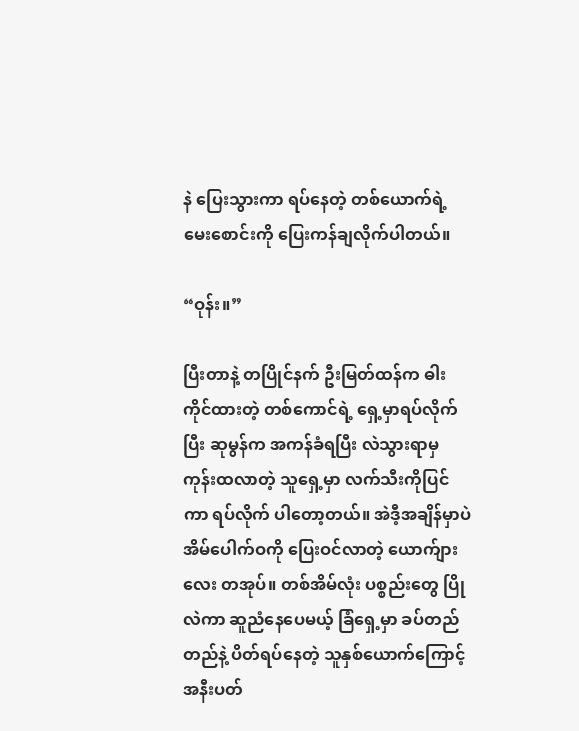နဲ ပြေးသွားကာ ရပ်နေတဲ့ တစ်ယောက်ရဲ့ မေးစောင်းကို ပြေးကန်ချလိုက်ပါတယ်။

“ဝုန်း။”

ပြီးတာနဲ့ တပြိုင်နက် ဦးမြတ်ထန်က ဓါးကိုင်ထားတဲ့ တစ်ကောင်ရဲ့ ရှေ့မှာရပ်လိုက်ပြီး ဆုမွန်က အကန်ခံရပြီး လဲသွားရာမှ ကုန်းထလာတဲ့ သူရှေ့မှာ လက်သီးကိုပြင်ကာ ရပ်လိုက် ပါတော့တယ်။ အဲဒီ့အချိန်မှာပဲ အိမ်ပေါက်ဝကို ပြေးဝင်လာတဲ့ ယောက်ျားလေး တအုပ်။ တစ်အိမ်လုံး ပစ္စည်းတွေ ပြိုလဲကာ ဆူညံနေပေမယ့် ခြံရှေ့မှာ ခပ်တည်တည်နဲ့ ပိတ်ရပ်နေတဲ့ သူနှစ်ယောက်ကြောင့် အနီးပတ်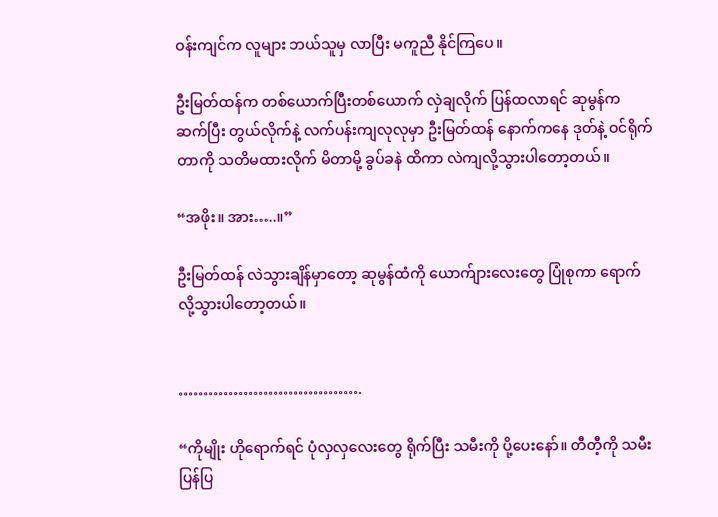ဝန်းကျင်က လူများ ဘယ်သူမှ လာပြီး မကူညီ နိုင်ကြပေ။

ဦးမြတ်ထန်က တစ်ယောက်ပြီးတစ်ယောက် လှဲချလိုက် ပြန်ထလာရင် ဆုမွန်က ဆက်ပြီး တွယ်လိုက်နဲ့ လက်ပန်းကျလုလုမှာ ဦးမြတ်ထန် နောက်ကနေ ဒုတ်နဲ့ ဝင်ရိုက်တာကို သတိမထားလိုက် မိတာမို့ ခွပ်ခနဲ ထိကာ လဲကျလို့သွားပါတော့တယ်။

“အဖိုး။ အား…..။”

ဦးမြတ်ထန် လဲသွားချိန်မှာတော့ ဆုမွန်ထံကို ယောက်ျားလေးတွေ ပြုံစုကာ ရောက်လို့သွားပါတော့တယ်။


……………………………….

“ကိုမျိုး ဟိုရောက်ရင် ပုံလှလှလေးတွေ ရိုက်ပြီး သမီးကို ပို့ပေးနော်။ တီတီ့ကို သမီးပြန်ပြ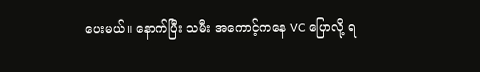ပေးမယ်။ နောက်ပြီး သမီး အကောင့်ကနေ VC ပြောလို့ ရ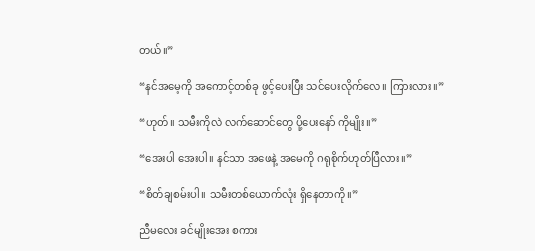တယ်။”

“နင်အမေ့ကို အကောင့်တစ်ခု ဖွင့်ပေးပြီး သင်ပေးလိုက်လေ။ ကြားလား။”

“ဟုတ်။ သမီးကိုလဲ လက်ဆောင်တွေ ပို့ပေးနော် ကိုမျိုး။”

“အေးပါ အေးပါ။ နင်သာ အဖေနဲ့ အမေကို ဂရုစိုက်ဟုတ်ပြီလား။”

“စိတ်ချစမ်းပါ။ သမီးတစ်ယောက်လုံး ရှိနေတာကို။”

ညီမလေး ခင်မျိုးအေး စကား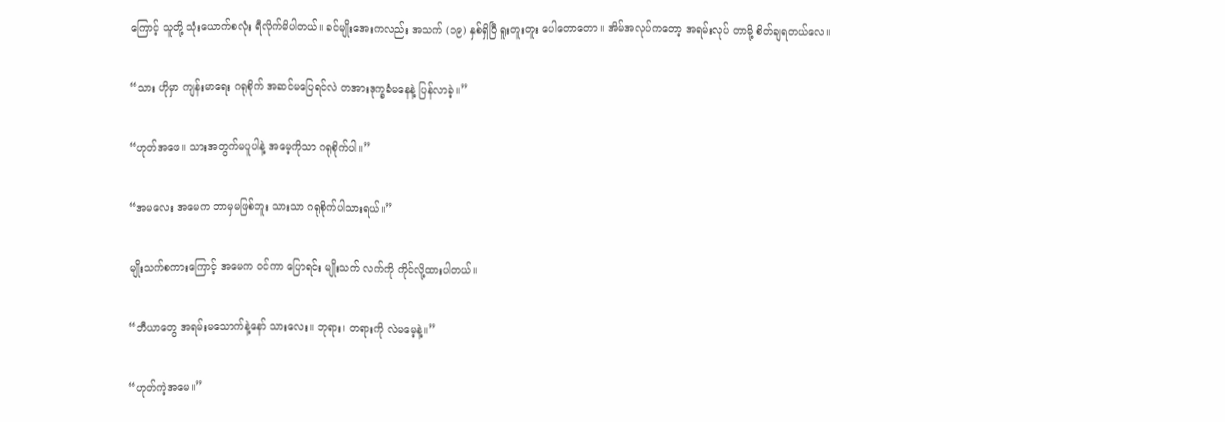ကြောင့် သူတို့ သုံးယောက်စလုံး ရီလိုက်မိပါတယ်။ ခင်မျိုးအေးကလည်း အသက် (၁၉) နှစ်ရှိပြီ ရူးတူးတူး ပေါတောတော။ အိမ်အလုပ်ကတော့ အရမ်းလုပ် တာမို့ စိတ်ချရတယ်လေ။

“သား ဟိုမှာ ကျန်းမာရေး ဂရုစိုက် အဆင်မပြေရင်လဲ တအားဒုက္ခခံမနေနဲ့ ပြန်လာခဲ့။”

“ဟုတ်အဖေ။ သားအတွက်မပူပါနဲ့ အမေ့ကိုသာ ဂရုစိုက်ပါ။”

“အမလေး အမေက ဘာမှမဖြစ်ဘူး သားသာ ဂရုစိုက်ပါသားရယ်။”

မျိုးသက်စကားကြောင့် အမေက ဝင်ကာ ပြောရင်း မျိုးသက် လက်ကို ကိုင်လို့ထားပါတယ်။

“ဘီယာတွေ အရမ်းမသောက်နဲ့နော် သားလေး။ ဘုရား၊ တရားကို လဲမမေ့နဲ့။”

“ဟုတ်ကဲ့အမေ။”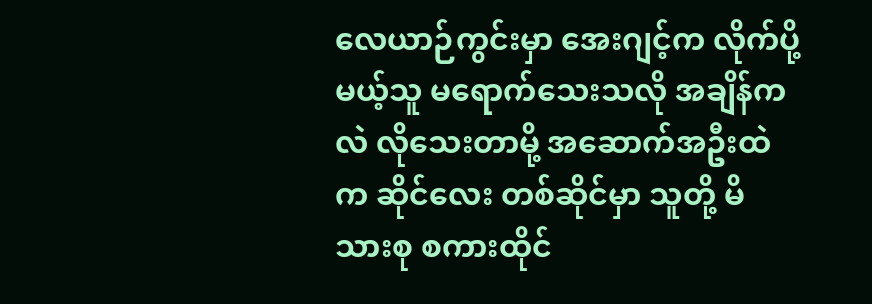လေယာဉ်ကွင်းမှာ အေးဂျင့်က လိုက်ပို့မယ့်သူ မရောက်သေးသလို အချိန်ကလဲ လိုသေးတာမို့ အဆောက်အဦးထဲက ဆိုင်လေး တစ်ဆိုင်မှာ သူတို့ မိသားစု စကားထိုင်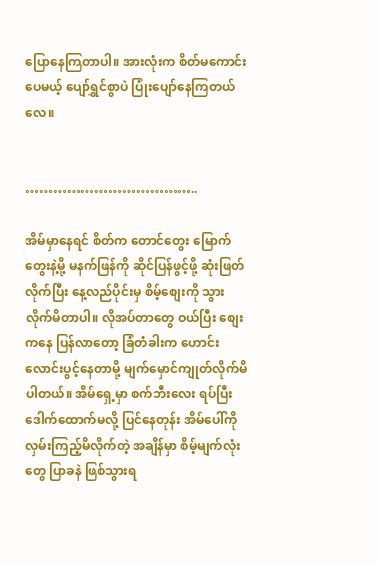ပြောနေကြတာပါ။ အားလုံးက စိတ်မကောင်းပေမယ့် ပျော်ရွှင်စွာပဲ ပြုံးပျော်နေကြတယ်လေ။


………………………………..

အိမ်မှာနေရင် စိတ်က တောင်တွေး မြောက်တွေးနဲ့မို့ မနက်ဖြန်ကို ဆိုင်ပြန်ဖွင့်ဖို့ ဆုံးဖြတ်လိုက်ပြီး နေ့လည်ပိုင်းမှ စိမ့်စျေးကို သွားလိုက်မိတာပါ။ လိုအပ်တာတွေ ဝယ်ပြီး စျေးကနေ ပြန်လာတော့ ခြံတံခါးက ဟောင်းလောင်းပွင့်နေတာမို့ မျက်မှောင်ကျုတ်လိုက်မိပါတယ်။ အိမ်ရှေ့မှာ စက်ဘီးလေး ရပ်ပြီး ဒေါက်ထောက်မလို့ ပြင်နေတုန်း အိမ်ပေါ်ကို လှမ်းကြည့်မိလိုက်တဲ့ အချိန်မှာ စိမ့်မျက်လုံးတွေ ပြာခနဲ ဖြစ်သွားရ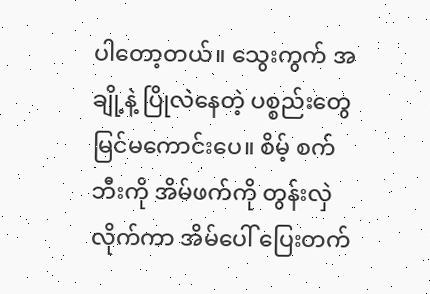ပါတော့တယ်။ သွေးကွက် အချို့နဲ့ ပြိုလဲနေတဲ့ ပစ္စည်းတွေ မြင်မကောင်းပေ။ စိမ့် စက်ဘီးကို အိမ်ဖက်ကို တွန်းလှဲလိုက်ကာ အိမ်ပေါ် ပြေးတက်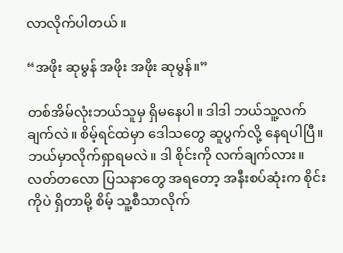လာလိုက်ပါတယ်။

“အဖိုး ဆုမွန် အဖိုး အဖိုး ဆုမွန်။”

တစ်အိမ်လုံးဘယ်သူမှ ရှိမနေပါ။ ဒါဒါ ဘယ်သူ့လက်ချက်လဲ။ စိမ့်ရင်ထဲမှာ ဒေါသတွေ ဆူပွက်လို့ နေရပါပြီ။ ဘယ်မှာလိုက်ရှာရမလဲ။ ဒါ စိုင်းကို လက်ချက်လား။ လတ်တလော ပြသနာတွေ အရတော့ အနီးစပ်ဆုံးက စိုင်းကိုပဲ ရှိတာမို့ စိမ့် သူ့စီသာလိုက်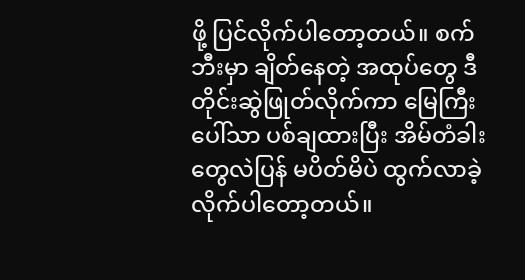ဖို့ ပြင်လိုက်ပါတော့တယ်။ စက်ဘီးမှာ ချိတ်နေတဲ့ အထုပ်တွေ ဒီတိုင်းဆွဲဖြုတ်လိုက်ကာ မြေကြီးပေါ်သာ ပစ်ချထားပြီး အိမ်တံခါးတွေလဲပြန် မပိတ်မိပဲ ထွက်လာခဲ့လိုက်ပါတော့တယ်။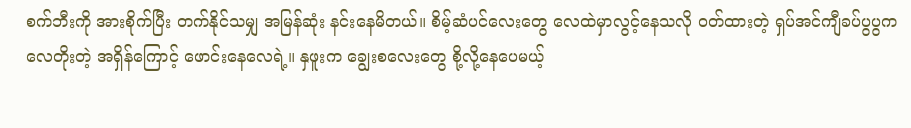စက်ဘီးကို အားစိုက်ပြီး တက်နိုင်သမျှ အမြန်ဆုံး နင်းနေမိတယ်။ စိမ့်ဆံပင်လေးတွေ လေထဲမှာလွင့်နေသလို ဝတ်ထားတဲ့ ရှပ်အင်ကျီခပ်ပွပွက လေတိုးတဲ့ အရှိန်ကြောင့် ဖောင်းနေလေရဲ့။ နှဖူးက ချွေးစလေးတွေ စို့လို့နေပေမယ့်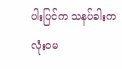ပါးပြင်က သနပ်ခါးက လုံးဝမ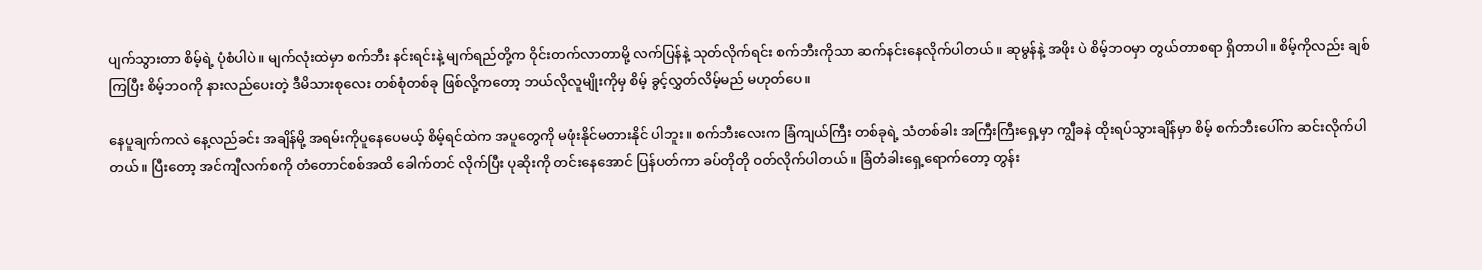ပျက်သွားတာ စိမ့်ရဲ့ ပုံစံပါပဲ။ မျက်လုံးထဲမှာ စက်ဘီး နင်းရင်းနဲ့ မျက်ရည်တို့က ဝိုင်းတက်လာတာမို့ လက်ပြန်နဲ့ သုတ်လိုက်ရင်း စက်ဘီးကိုသာ ဆက်နင်းနေလိုက်ပါတယ်။ ဆုမွန်နဲ့ အဖိုး ပဲ စိမ့်ဘဝမှာ တွယ်တာစရာ ရှိတာပါ။ စိမ့်ကိုလည်း ချစ်ကြပြီး စိမ့်ဘဝကို နားလည်ပေးတဲ့ ဒီမိသားစုလေး တစ်စုံတစ်ခု ဖြစ်လို့ကတော့ ဘယ်လိုလူမျိုးကိုမှ စိမ့် ခွင့်လွှတ်လိမ့်မည် မဟုတ်ပေ။

နေပူချက်ကလဲ နေ့လည်ခင်း အချိန်မို့ အရမ်းကိုပူနေပေမယ့် စိမ့်ရင်ထဲက အပူတွေကို မဖုံးနိုင်မတားနိုင် ပါဘူး။ စက်ဘီးလေးက ခြံကျယ်ကြီး တစ်ခုရဲ့ သံတစ်ခါး အကြီးကြီးရှေ့မှာ ကျွီခနဲ ထိုးရပ်သွားချိန်မှာ စိမ့် စက်ဘီးပေါ်က ဆင်းလိုက်ပါတယ်။ ပြီးတော့ အင်ကျီလက်စကို တံတောင်စစ်အထိ ခေါက်တင် လိုက်ပြီး ပုဆိုးကို တင်းနေအောင် ပြန်ပတ်ကာ ခပ်တိုတို ဝတ်လိုက်ပါတယ်။ ခြံတံခါးရှေ့ရောက်တော့ တွန်း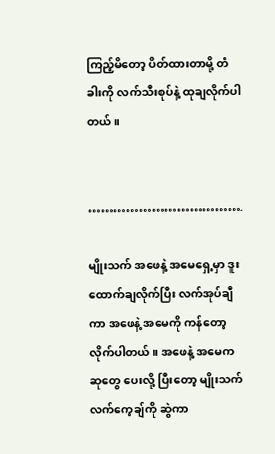ကြည့်မိတော့ ပိတ်ထားတာမို့ တံခါးကို လက်သီးစုပ်နဲ့ ထုချလိုက်ပါတယ်။


……………………………….

မျိုးသက် အဖေနဲ့ အမေရှေ့မှာ ဒူးထောက်ချလိုက်ပြီး လက်အုပ်ချီကာ အဖေနဲ့ အမေကို ကန်တော့လိုက်ပါတယ်။ အဖေနဲ့ အမေက ဆုတွေ ပေးလို့ ပြီးတော့ မျိုးသက် လက်ကေ့ချ်ကို ဆွဲကာ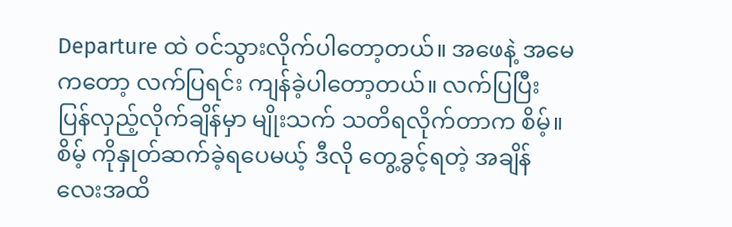Departure ထဲ ဝင်သွားလိုက်ပါတော့တယ်။ အဖေနဲ့ အမေကတော့ လက်ပြရင်း ကျန်ခဲ့ပါတော့တယ်။ လက်ပြပြီး ပြန်လှည့်လိုက်ချိန်မှာ မျိုးသက် သတိရလိုက်တာက စိမ့်။ စိမ့် ကိုနှုတ်ဆက်ခဲ့ရပေမယ့် ဒီလို တွေ့ခွင့်ရတဲ့ အချိန်လေးအထိ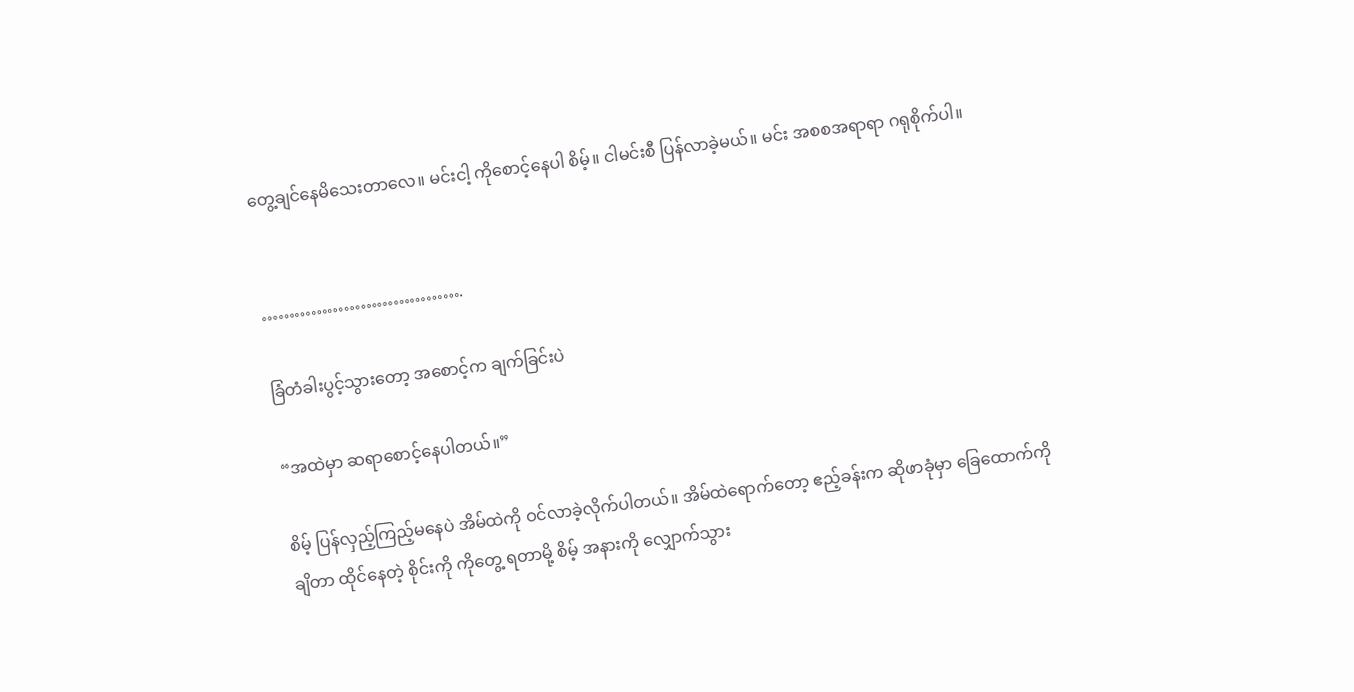တွေ့ချင်နေမိသေးတာလေ။ မင်းငါ့ ကိုစောင့်နေပါ စိမ့်။ ငါမင်းစီ ပြန်လာခဲ့မယ်။ မင်း အစစအရာရာ ဂရုစိုက်ပါ။


……………………………….

ခြံတံခါးပွင့်သွားတော့ အစောင့်က ချက်ခြင်းပဲ

“အထဲမှာ ဆရာစောင့်နေပါတယ်။”

စိမ့် ပြန်လှည့်ကြည့်မနေပဲ အိမ်ထဲကို ဝင်လာခဲ့လိုက်ပါတယ်။ အိမ်ထဲရောက်တော့ ဧည့်ခန်းက ဆိုဖာခုံမှာ ခြေထောက်ကိုချိတာ ထိုင်နေတဲ့ စိုင်းကို ကိုတွေ့ ရတာမို့ စိမ့် အနားကို လျှောက်သွား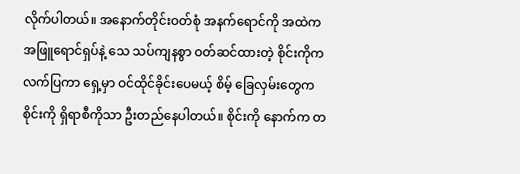လိုက်ပါတယ်။ အနောက်တိုင်းဝတ်စုံ အနက်ရောင်ကို အထဲက အဖြူရောင်ရှပ်နဲ့ သေ သပ်ကျနစွာ ဝတ်ဆင်ထားတဲ့ စိုင်းကိုက လက်ပြကာ ရှေ့မှာ ဝင်ထိုင်ခိုင်းပေမယ့် စိမ့် ခြေလှမ်းတွေက စိုင်းကို ရှိရာစီကိုသာ ဦးတည်နေပါတယ်။ စိုင်းကို နောက်က တ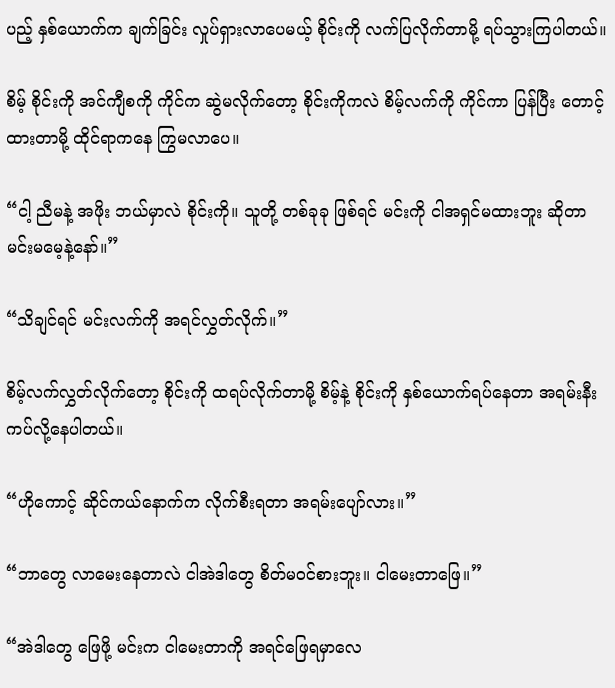ပည့် နှစ်ယောက်က ချက်ခြင်း လှုပ်ရှားလာပေမယ့် စိုင်းကို လက်ပြလိုက်တာမို့ ရပ်သွားကြပါတယ်။

စိမ့် စိုင်းကို အင်ကျီစကို ကိုင်က ဆွဲမလိုက်တော့ စိုင်းကိုကလဲ စိမ့်လက်ကို ကိုင်ကာ ပြန်ပြီး တောင့်ထားတာမို့ ထိုင်ရာကနေ ကြွမလာပေ။

“ငါ့ ညီမနဲ့ အဖိုး ဘယ်မှာလဲ စိုင်းကို။ သူတို့ တစ်ခုခု ဖြစ်ရင် မင်းကို ငါအရှင်မထားဘူး ဆိုတာ မင်းမမေ့နဲ့နော်။”

“သိချင်ရင် မင်းလက်ကို အရင်လွှတ်လိုက်။”

စိမ့်လက်လွှတ်လိုက်တော့ စိုင်းကို ထရပ်လိုက်တာမို့ စိမ့်နဲ့ စိုင်းကို နှစ်ယောက်ရပ်နေတာ အရမ်းနီးကပ်လို့နေပါတယ်။

“ဟိုကောင့် ဆိုင်ကယ်နောက်က လိုက်စီးရတာ အရမ်းပျော်လား။”

“ဘာတွေ လာမေးနေတာလဲ ငါအဲဒါတွေ စိတ်မဝင်စားဘူး။ ငါမေးတာဖြေ။”

“အဲဒါတွေ ဖြေဖို့ မင်းက ငါမေးတာကို အရင်ဖြေရမှာလေ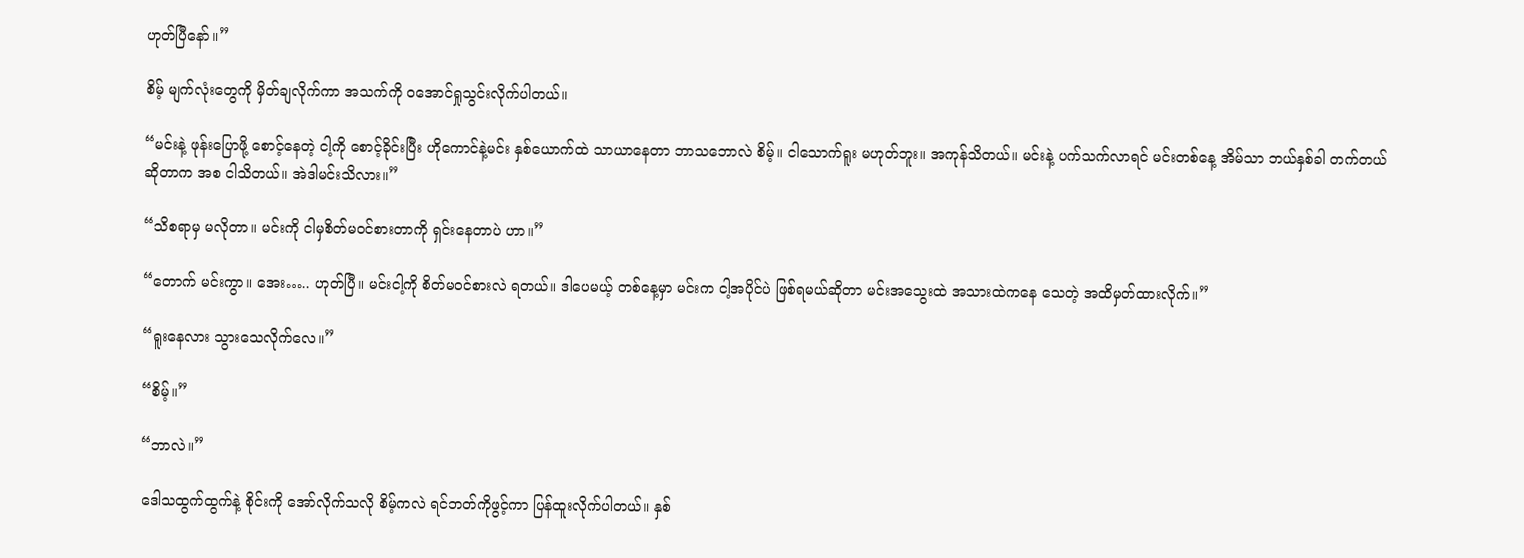ဟုတ်ပြီနော်။”

စိမ့် မျက်လုံးတွေကို မှိတ်ချလိုက်ကာ အသက်ကို ဝအောင်ရှုသွင်းလိုက်ပါတယ်။

“မင်းနဲ့ ဖုန်းပြောဖို့ စောင့်နေတဲ့ ငါ့ကို စောင့်ခိုင်းပြီး ဟိုကောင်နဲ့မင်း နှစ်ယောက်ထဲ သာယာနေတာ ဘာသဘောလဲ စိမ့်။ ငါသောက်ရူး မဟုတ်ဘူး။ အကုန်သိတယ်။ မင်းနဲ့ ပက်သက်လာရင် မင်းတစ်နေ့ အိမ်သာ ဘယ်နှစ်ခါ တက်တယ် ဆိုတာက အစ ငါသိတယ်။ အဲဒါမင်းသိလား။”

“သိစရာမှ မလိုတာ။ မင်းကို ငါမှစိတ်မဝင်စားတာကို ရှင်းနေတာပဲ ဟာ။”

“တောက် မင်းကွာ။ အေး….. ဟုတ်ပြီ။ မင်းငါ့ကို စိတ်မဝင်စားလဲ ရတယ်။ ဒါပေမယ့် တစ်နေ့မှာ မင်းက ငါ့အပိုင်ပဲ ဖြစ်ရမယ်ဆိုတာ မင်းအသွေးထဲ အသားထဲကနေ သေတဲ့ အထိမှတ်ထားလိုက်။”

“ရူးနေလား သွားသေလိုက်လေ။”

“စိမ့်။”

“ဘာလဲ။”

ဒေါသထွက်ထွက်နဲ့ စိုင်းကို အော်လိုက်သလို စိမ့်ကလဲ ရင်ဘတ်ကိုဖွင့်ကာ ပြန်ထူးလိုက်ပါတယ်။ နှစ်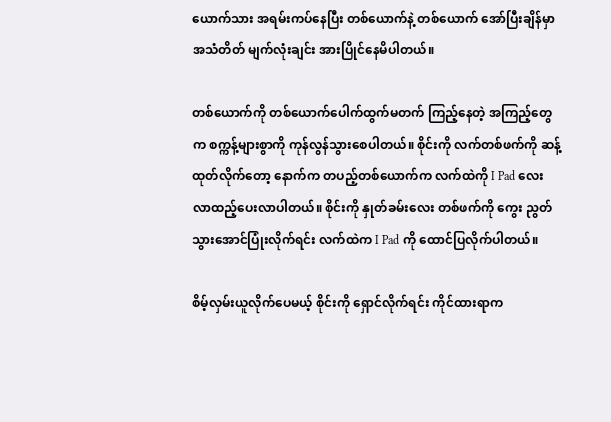ယောက်သား အရမ်းကပ်နေပြီး တစ်ယောက်နဲ့ တစ်ယောက် အော်ပြီးချိန်မှာ အသံတိတ် မျက်လုံးချင်း အားပြိုင်နေမိပါတယ်။

တစ်ယောက်ကို တစ်ယောက်ပေါက်ထွက်မတက် ကြည့်နေတဲ့ အကြည့်တွေက စက္ကန့်များစွာကို ကုန်လွန်သွားစေပါတယ်။ စိုင်းကို လက်တစ်ဖက်ကို ဆန့်ထုတ်လိုက်တော့ နောက်က တပည့်တစ်ယောက်က လက်ထဲကို I Pad လေး လာထည့်ပေးလာပါတယ်။ စိုင်းကို နှုတ်ခမ်းလေး တစ်ဖက်ကို ကွေး ညွတ်သွားအောင်ပြုံးလိုက်ရင်း လက်ထဲက I Pad ကို ထောင်ပြလိုက်ပါတယ်။

စိမ့်လှမ်းယူလိုက်ပေမယ့် စိုင်းကို ရှောင်လိုက်ရင်း ကိုင်ထားရာက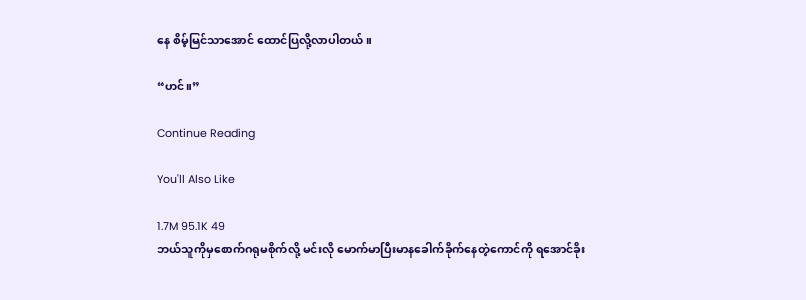နေ စိမ့်မြင်သာအောင် ထောင်ပြလို့လာပါတယ်။

“ဟင်။”

Continue Reading

You'll Also Like

1.7M 95.1K 49
ဘယ်သူကိုမှစောက်ဂရုမစိုက်လို့ မင်းလို မောက်မာပြီးမာနခေါက်ခိုက်နေတဲ့ကောင်ကို ရအောင်ခိုး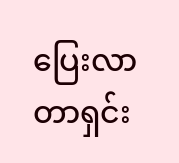ပြေးလာတာရှင်း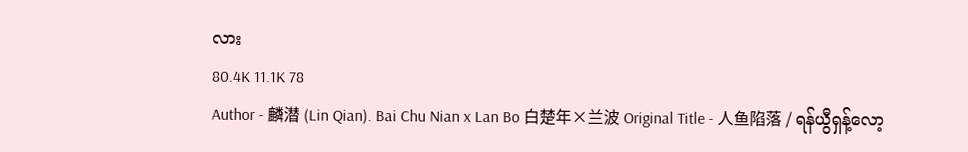လား
80.4K 11.1K 78
Author - 麟潜 (Lin Qian). Bai Chu Nian x Lan Bo 白楚年×兰波 Original Title - 人鱼陷落 / ရန်ယွီရှန့်လော့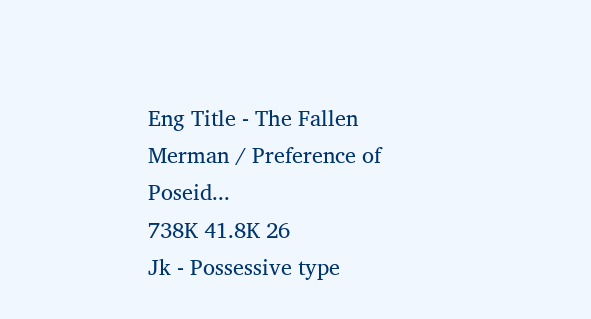Eng Title - The Fallen Merman / Preference of Poseid...
738K 41.8K 26
Jk - Possessive type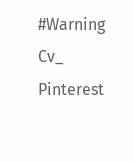#Warning Cv_ Pinterest